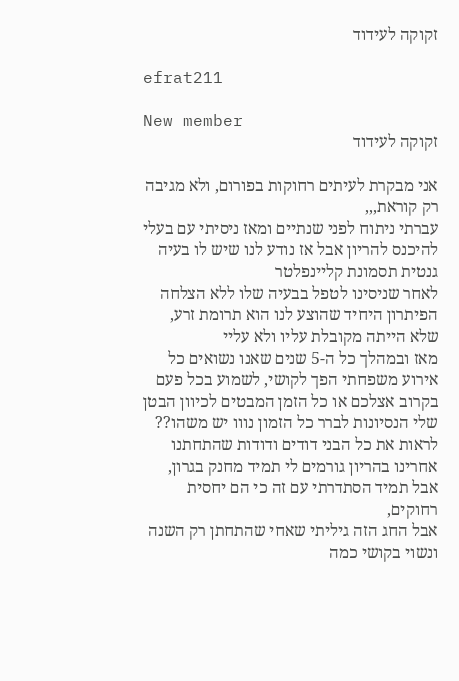זקוקה לעידוד

efrat211

New member
זקוקה לעידוד

אני מבקרת לעיתים רחוקות בפורום, ולא מגיבה רק קוראת,,,
עברתי ניתוח לפני שנתיים ומאז ניסיתי עם בעלי להיכנס להריון אבל אז נודע לנו שיש לו בעיה גנטית תסמונת קליינפלטר
לאחר שניסינו לטפל בבעיה שלו ללא הצלחה הפיתרון היחיד שהוצע לנו הוא תרומת זרע, שלא הייתה מקובלת עליו ולא עליי
מאז ובמהלך כל ה-5 שנים שאנו נשואים כל אירוע משפחתי הפך לקושי, לשמוע בכל פעם בקרוב אצלכם או כל הזמן המבטים לכיוון הבטן שלי הנסיונות לברר כל הזמון נווו יש משהו??
לראות את כל הבני דודים ודודות שהתחתנו אחרינו בהריון גורמים לי תמיד מחנק בגרון, אבל תמיד הסתדרתי עם זה כי הם יחסית רחוקים,
אבל החג הזה גיליתי שאחי שהתחתן רק השנה ונשוי בקושי כמה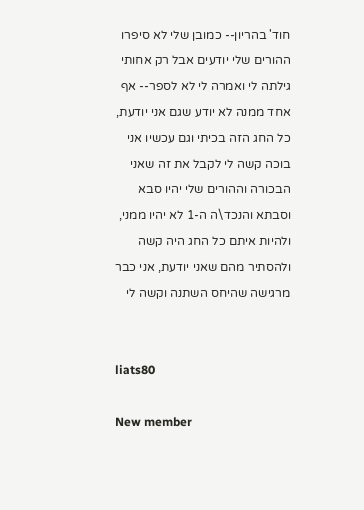חוד' בהריון-- כמובן שלי לא סיפרו ההורים שלי יודעים אבל רק אחותי גילתה לי ואמרה לי לא לספר-- אף אחד ממנה לא יודע שגם אני יודעת,
כל החג הזה בכיתי וגם עכשיו אני בוכה קשה לי לקבל את זה שאני הבכורה וההורים שלי יהיו סבא וסבתא והנכד\ה ה-1 לא יהיו ממני, ולהיות איתם כל החג היה קשה ולהסתיר מהם שאני יודעת, אני כבר מרגישה שהיחס השתנה וקשה לי


liats80

New member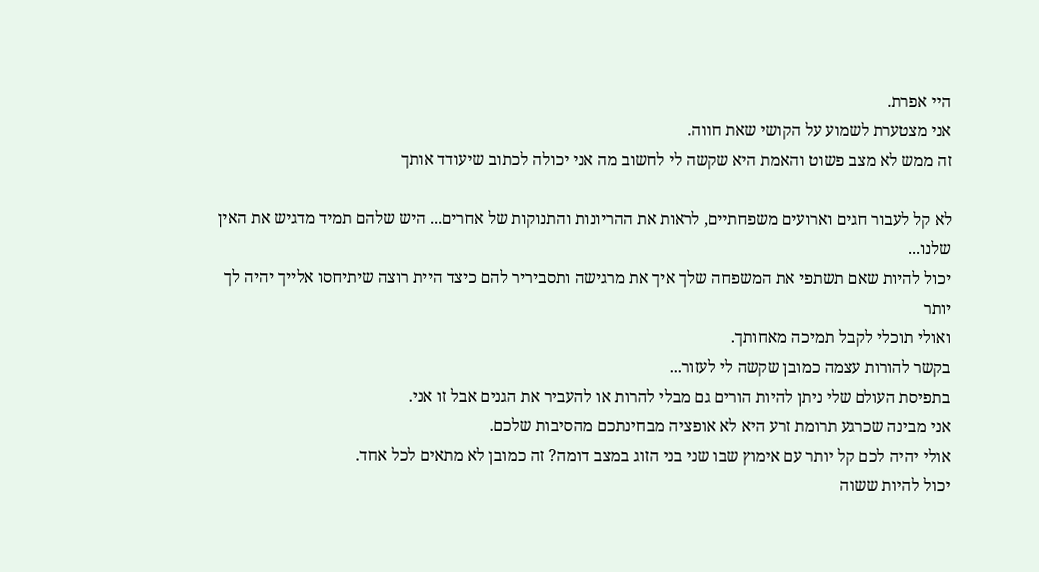היי אפרת.
אני מצטערת לשמוע על הקושי שאת חווה.
זה ממש לא מצב פשוט והאמת היא שקשה לי לחשוב מה אני יכולה לכתוב שיעודד אותך

לא קל לעבור חגים וארועים משפחתיים, לראות את ההריונות והתנוקות של אחרים... היש שלהם תמיד מדגיש את האין שלנו...
יכול להיות שאם תשתפי את המשפחה שלך איך את מרגישה ותסביריר להם כיצד היית רוצה שיתיחסו אלייך יהיה לך יותר
ואולי תוכלי לקבל תמיכה מאחותך.
בקשר להורות עצמה כמובן שקשה לי לעזור...
בתפיסת העולם שלי ניתן להיות הורים גם מבלי להרות או להעביר את הגנים אבל זו אני.
אני מבינה שכרגע תרומת זרע היא לא אופציה מבחינתכם מהסיבות שלכם.
אולי יהיה לכם קל יותר עם אימוץ שבו שני בני הזוג במצב דומה? זה כמובן לא מתאים לכל אחד.
יכול להיות ששוה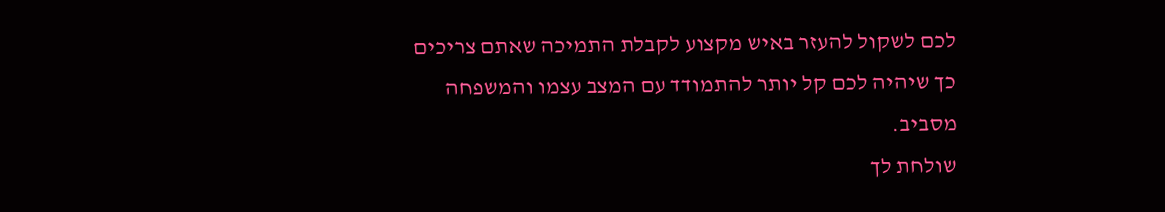לכם לשקול להעזר באיש מקצוע לקבלת התמיכה שאתם צריכים כך שיהיה לכם קל יותר להתמודד עם המצב עצמו והמשפחה מסביב.
שולחת לך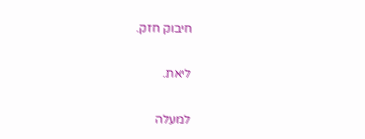חיבוק חזק.

ליאת.

למעלה